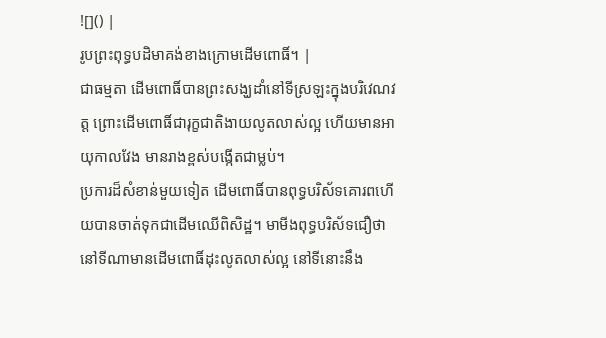![]() |
រូបព្រះពុទ្ធបដិមាគង់ខាងក្រោមដើមពោធិ៍។ |
ជាធម្មតា ដើមពោធិ៍បានព្រះសង្ឃដាំនៅទីស្រឡះក្នុងបរិវេណវត្ត ព្រោះដើមពោធិ៍ជារុក្ខជាតិងាយលូតលាស់ល្អ ហើយមានអាយុកាលវែង មានរាងខ្ពស់បង្កើតជាម្លប់។
ប្រការដ៏សំខាន់មួយទៀត ដើមពោធិ៍បានពុទ្ធបរិស័ទគោរពហើយបានចាត់ទុកជាដើមឈើពិសិដ្ឋ។ មាមីងពុទ្ធបរិស័ទជឿថា នៅទីណាមានដើមពោធិ៍ដុះលូតលាស់ល្អ នៅទីនោះនឹង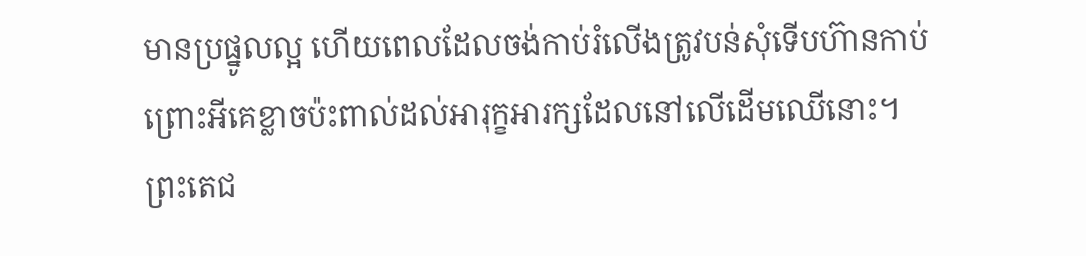មានប្រផ្នូលល្អ ហើយពេលដែលចង់កាប់រំលើងត្រូវបន់សុំទើបហ៊ានកាប់ ព្រោះអីគេខ្លាចប៉ះពាល់ដល់អារុក្ខអារក្សដែលនៅលើដើមឈើនោះ។
ព្រះតេជ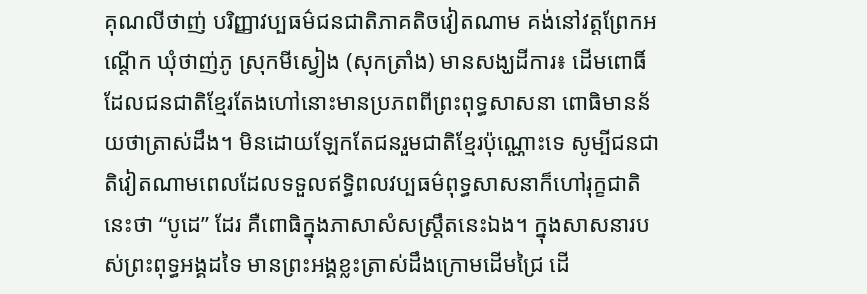គុណលីថាញ់ បរិញ្ញាវប្បធម៌ជនជាតិភាគតិចវៀតណាម គង់នៅវត្តព្រែកអណ្តើក ឃុំថាញ់ភូ ស្រុកមីស្វៀង (សុកត្រាំង) មានសង្ឃដីការ៖ ដើមពោធិ៍ដែលជនជាតិខ្មែរតែងហៅនោះមានប្រភពពីព្រះពុទ្ធសាសនា ពោធិមានន័យថាត្រាស់ដឹង។ មិនដោយឡែកតែជនរួមជាតិខ្មែរប៉ុណ្ណោះទេ សូម្បីជនជាតិវៀតណាមពេលដែលទទួលឥទ្ធិពលវប្បធម៌ពុទ្ធសាសនាក៏ហៅរុក្ខជាតិនេះថា “បូដេ” ដែរ គឺពោធិក្នុងភាសាសំសស្រ្តឹតនេះឯង។ ក្នុងសាសនារបស់ព្រះពុទ្ធអង្គដទៃ មានព្រះអង្គខ្លះត្រាស់ដឹងក្រោមដើមជ្រៃ ដើ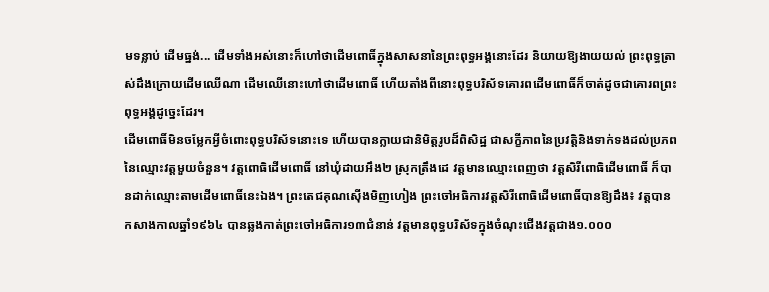មទន្លាប់ ដើមធ្នង់... ដើមទាំងអស់នោះក៏ហៅថាដើមពោធិ៍ក្នុងសាសនានៃព្រះពុទ្ធអង្គនោះដែរ និយាយឱ្យងាយយល់ ព្រះពុទ្ធត្រាស់ដឹងក្រោយដើមឈើណា ដើមឈើនោះហៅថាដើមពោធិ៍ ហើយតាំងពីនោះពុទ្ធបរិស័ទគោរពដើមពោធិ៍ក៏ចាត់ដូចជាគោរពព្រះពុទ្ធអង្គដូច្នេះដែរ។
ដើមពោធិ៍មិនចម្លែកអ្វីចំពោះពុទ្ធបរិស័ទនោះទេ ហើយបានក្លាយជានិមិត្តរូបដ៏ពិសិដ្ឋ ជាសក្ខីភាពនៃប្រវត្តិនិងទាក់ទងដល់ប្រភពនៃឈ្មោះវត្តមួយចំនួន។ វត្តពោធិដើមពោធិ៍ នៅឃុំដាយអឹង២ ស្រុកត្រឹងដេ វត្តមានឈ្មោះពេញថា វត្តសិរីពោធិដើមពោធិ៍ ក៏បានដាក់ឈ្មោះតាមដើមពោធិ៍នេះឯង។ ព្រះតេជគុណស៊ើងមិញហៀង ព្រះចៅអធិការវត្តសិរីពោធិដើមពោធិ៍បានឱ្យដឹង៖ វត្តបានកសាងកាលឆ្នាំ១៩៦៤ បានឆ្លងកាត់ព្រះចៅអធិការ១៣ជំនាន់ វត្តមានពុទ្ធបរិស័ទក្នុងចំណុះជើងវត្តជាង១.០០០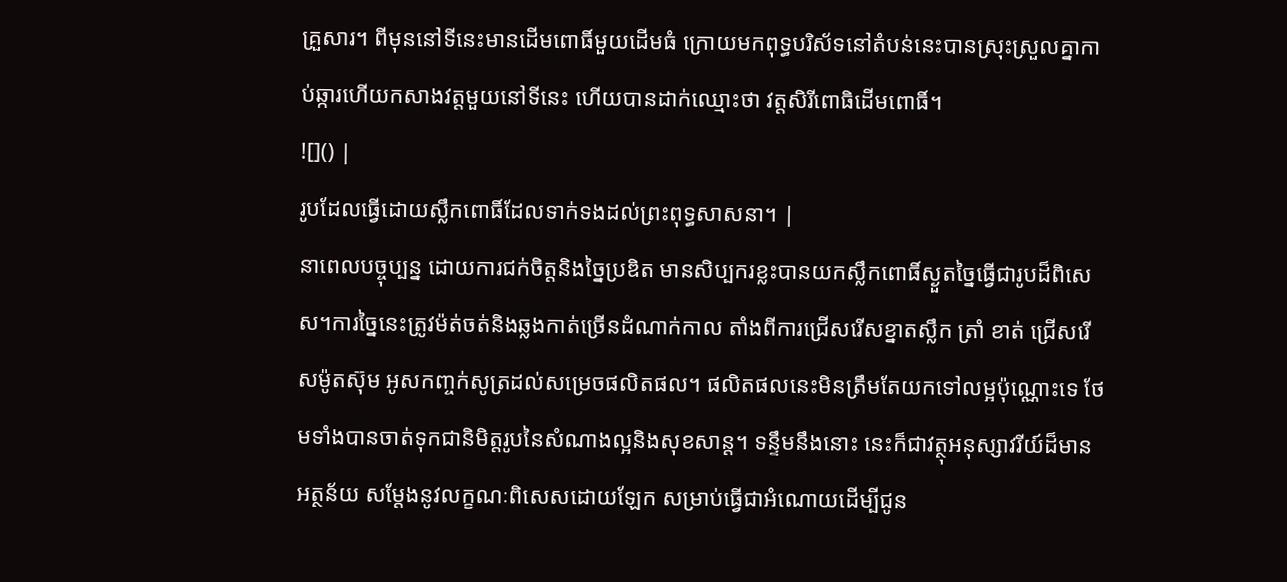គ្រួសារ។ ពីមុននៅទីនេះមានដើមពោធិ៍មួយដើមធំ ក្រោយមកពុទ្ធបរិស័ទនៅតំបន់នេះបានស្រុះស្រួលគ្នាកាប់ឆ្ការហើយកសាងវត្តមួយនៅទីនេះ ហើយបានដាក់ឈ្មោះថា វត្តសិរីពោធិដើមពោធិ៍។
![]() |
រូបដែលធ្វើដោយស្លឹកពោធិ៍ដែលទាក់ទងដល់ព្រះពុទ្ធសាសនា។ |
នាពេលបច្ចុប្បន្ន ដោយការជក់ចិត្តនិងច្នៃប្រឌិត មានសិប្បករខ្លះបានយកស្លឹកពោធិ៍ស្ងួតច្នៃធ្វើជារូបដ៏ពិសេស។ការច្នៃនេះត្រូវម៉ត់ចត់និងឆ្លងកាត់ច្រើនដំណាក់កាល តាំងពីការជ្រើសរើសខ្នាតស្លឹក ត្រាំ ខាត់ ជ្រើសរើសម៉ូតស៊ុម អូសកញ្ចក់សូត្រដល់សម្រេចផលិតផល។ ផលិតផលនេះមិនត្រឹមតែយកទៅលម្អប៉ុណ្ណោះទេ ថែមទាំងបានចាត់ទុកជានិមិត្តរូបនៃសំណាងល្អនិងសុខសាន្ត។ ទន្ទឹមនឹងនោះ នេះក៏ជាវត្ថុអនុស្សាវរីយ៍ដ៏មានអត្ថន័យ សម្តែងនូវលក្ខណៈពិសេសដោយឡែក សម្រាប់ធ្វើជាអំណោយដើម្បីជូន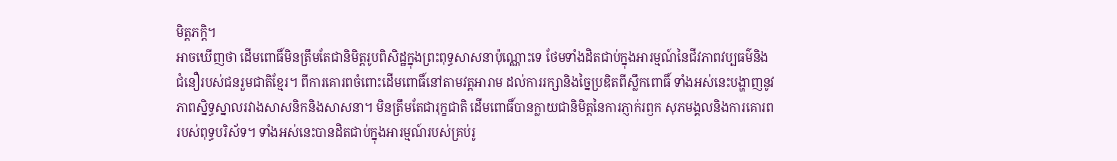មិត្តភក្តិ។
អាចឃើញថា ដើមពោធិ៍មិនត្រឹមតែជានិមិត្តរូបពិសិដ្ឋក្នុងព្រះពុទ្ធសាសនាប៉ុណ្ណោះទេ ថែមទាំងដិតជាប់ក្នុងអារម្មណ៍នៃជីវភាពវប្បធម៌និងជំនឿរបស់ជនរួមជាតិខ្មែរ។ ពីការគោរពចំពោះដើមពោធិ៍នៅតាមវត្តអារាម ដល់ការរក្សានិងច្នៃប្រឌិតពីស្លឹកពោធិ៍ ទាំងអស់នេះបង្ហាញនូវភាពស្និទ្ធស្នាលរវាងសាសនិកនិងសាសនា។ មិនត្រឹមតែជារុក្ខជាតិ ដើមពោធិ៍បានក្លាយជានិមិត្តនៃការភ្ញាក់រឭក សុភមង្គលនិងការគោរពរបស់ពុទ្ធបរិស័ទ។ ទាំងអស់នេះបានដិតជាប់ក្នុងអារម្មណ៍របស់គ្រប់រូ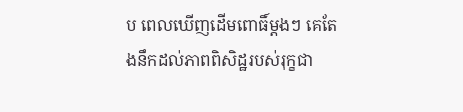ប ពេលឃើញដើមពោធិ៍ម្តងៗ គេតែងនឹកដល់ភាពពិសិដ្ឋរបស់រុក្ខជា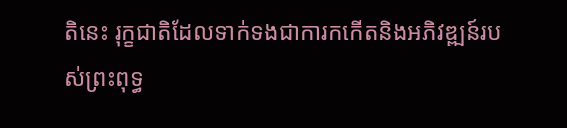តិនេះ រុក្ខជាតិដែលទាក់ទងជាការកកើតនិងអភិវឌ្ឍន៍របស់ព្រះពុទ្ធ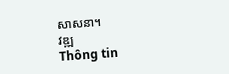សាសនា។
វឌ្ឍ
Thông tin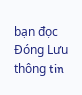bạn đọc
Đóng Lưu thông tin